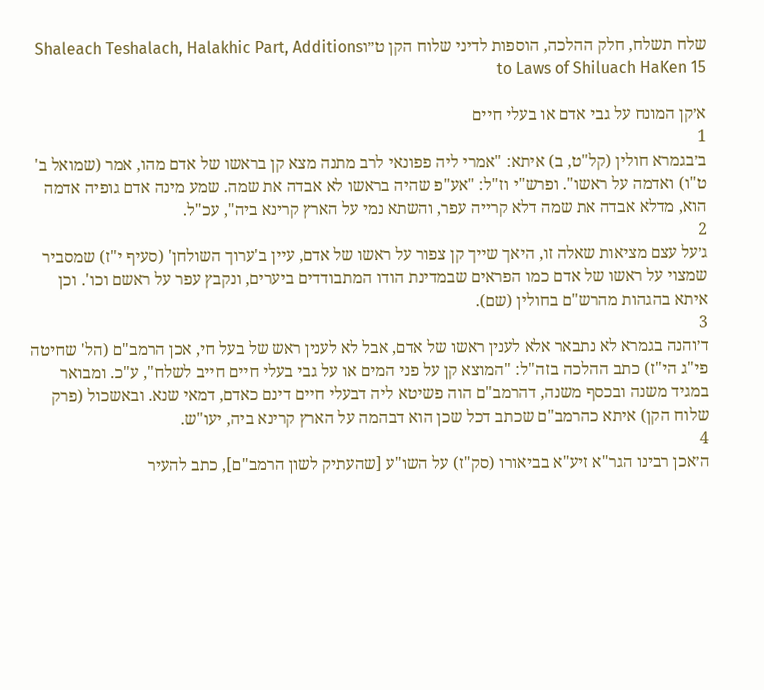שלח תשלח, חלק ההלכה, הוספות לדיני שלוח הקן ט״וShaleach Teshalach, Halakhic Part, Additions to Laws of Shiluach HaKen 15

א׳קן המונח על גבי אדם או בעלי חיים
1
ב׳בגמרא חולין (קל"ט, ב) איתא: "אמרי ליה פפונאי לרב מתנה מצא קן בראשו של אדם מהו, אמר (שמואל ב' ט"ו) ואדמה על ראשו". ופרש"י וז"ל: "אע"פ שהיה בראשו לא אבדה את שמה. שמע מינה אדם גופיה אדמה הוא, מדלא אבדה את שמה דלא קרייה עפר, והשתא נמי על הארץ קרינא ביה", עכ"ל.
2
ג׳על עצם מציאות שאלה זו, היאך שייך קן צפור על ראשו של אדם, עיין ב'ערוך השולחן' (סעיף י"ז) שמסביר שמצוי על ראשו של אדם כמו הפראים שבמדינת הודו המתבודדים ביערים, ונקבץ עפר על ראשם וכו'. וכן איתא בהגהות מהרש"ם בחולין (שם).
3
ד׳והנה בגמרא לא נתבאר אלא לענין ראשו של אדם, אבל לא לענין ראש של בעל חי, אכן הרמב"ם (הל' שחיטה פי"ג הי"ז) כתב ההלכה בזה"ל: "המוצא קן על פני המים או על גבי בעלי חיים חייב לשלח", ע"כ. ומבואר במגיד משנה ובכסף משנה, דהרמב"ם הוה פשיטא ליה דבעלי חיים דינם כאדם, דמאי שנא. ובאשכול (פרק שלוח הקן) איתא כהרמב"ם שכתב דכל שכן הוא דבהמה על הארץ קרינא ביה, יעו"ש.
4
ה׳אכן רבינו הגר"א זיע"א בביאורו (סק"ז) על השו"ע [שהעתיק לשון הרמב"ם], כתב להעיר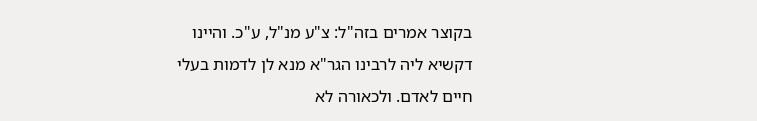בקוצר אמרים בזה"ל: צ"ע מנ"ל, ע"כ. והיינו דקשיא ליה לרבינו הגר"א מנא לן לדמות בעלי חיים לאדם. ולכאורה לא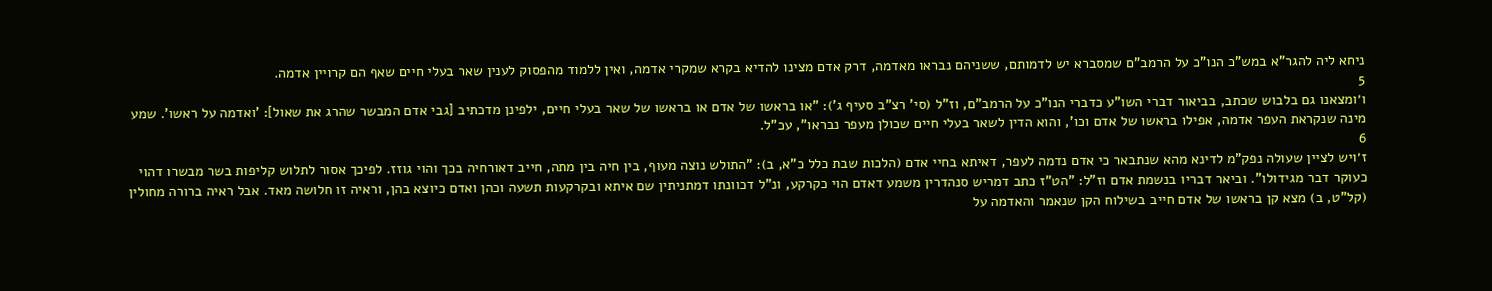ניחא ליה להגר"א במש"כ הנו"כ על הרמב"ם שמסברא יש לדמותם, ששניהם נבראו מאדמה, דרק אדם מצינו להדיא בקרא שמקרי אדמה, ואין ללמוד מהפסוק לענין שאר בעלי חיים שאף הם קרויין אדמה.
5
ו׳ומצאנו גם בלבוש שכתב, בביאור דברי השו"ע כדברי הנו"כ על הרמב"ם, וז"ל (סי' רצ"ב סעיף ג'): "או בראשו של אדם או בראשו של שאר בעלי חיים, ילפינן מדכתיב [גבי אדם המבשר שהרג את שאול]: 'ואדמה על ראשו'. שמע מינה שנקראת העפר אדמה, אפילו בראשו של אדם וכו', והוא הדין לשאר בעלי חיים שכולן מעפר נבראו", עכ"ל.
6
ז׳ויש לציין שעולה נפק"מ לדינא מהא שנתבאר כי אדם נדמה לעפר, דאיתא בחיי אדם (הלכות שבת כלל כ"א, ב): "התולש נוצה מעוף, בין חיה בין מתה, חייב דאורחיה בכך והוי גוזז. לפיכך אסור לתלוש קליפות בשר מבשרו דהוי כעוקר דבר מגידולו". וביאר דבריו בנשמת אדם וז"ל: "הט"ז כתב דמריש סנהדרין משמע דאדם הוי כקרקע, ונ"ל דכוונתו דמתניתין שם איתא ובקרקעות תשעה וכהן ואדם כיוצא בהן, וראיה זו חלושה מאד. אבל ראיה ברורה מחולין (קל"ט, ב) מצא קן בראשו של אדם חייב בשילוח הקן שנאמר והאדמה על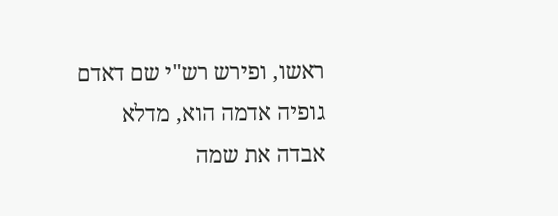ראשו, ופירש רש"י שם דאדם גופיה אדמה הוא, מדלא אבדה את שמה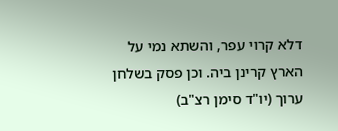דלא קרוי עפר, והשתא נמי על הארץ קרינן ביה. וכן פסק בשלחן ערוך (יו"ד סימן רצ"ב)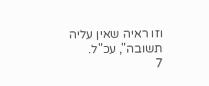וזו ראיה שאין עליה תשובה", עכ"ל.
7